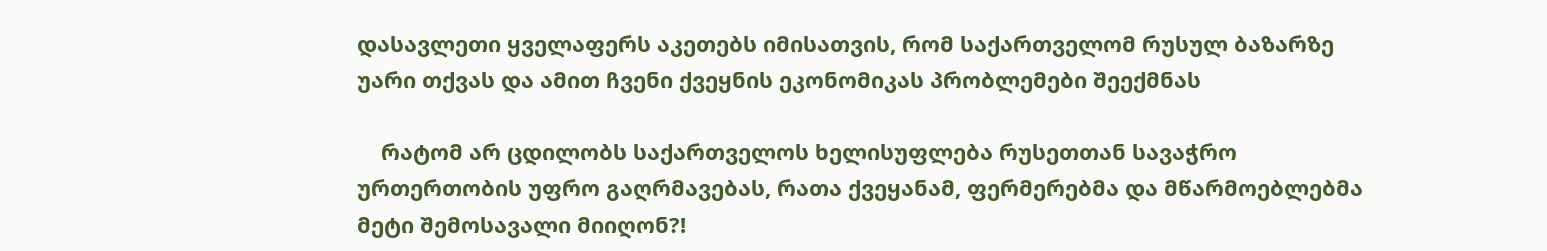დასავლეთი ყველაფერს აკეთებს იმისათვის, რომ საქართველომ რუსულ ბაზარზე უარი თქვას და ამით ჩვენი ქვეყნის ეკონომიკას პრობლემები შეექმნას

    რატომ არ ცდილობს საქართველოს ხელისუფლება რუსეთთან სავაჭრო ურთერთობის უფრო გაღრმავებას, რათა ქვეყანამ, ფერმერებმა და მწარმოებლებმა მეტი შემოსავალი მიიღონ?!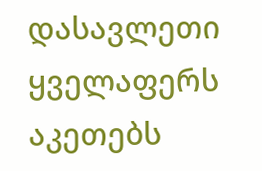დასავლეთი ყველაფერს აკეთებს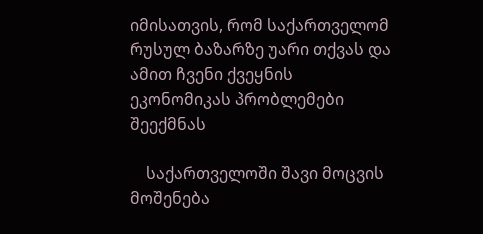იმისათვის, რომ საქართველომ რუსულ ბაზარზე უარი თქვას და ამით ჩვენი ქვეყნის ეკონომიკას პრობლემები შეექმნას

    საქართველოში შავი მოცვის მოშენება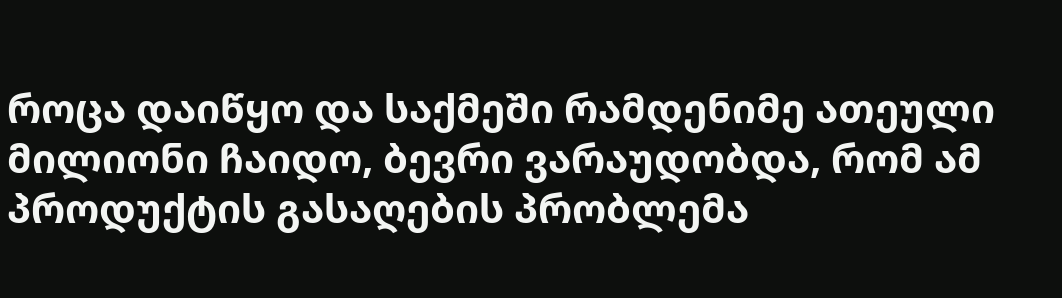როცა დაიწყო და საქმეში რამდენიმე ათეული მილიონი ჩაიდო, ბევრი ვარაუდობდა, რომ ამ პროდუქტის გასაღების პრობლემა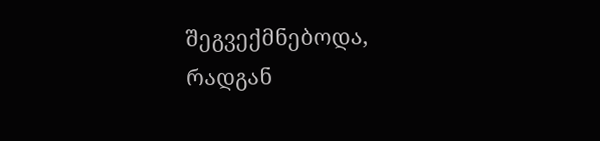შეგვექმნებოდა, რადგან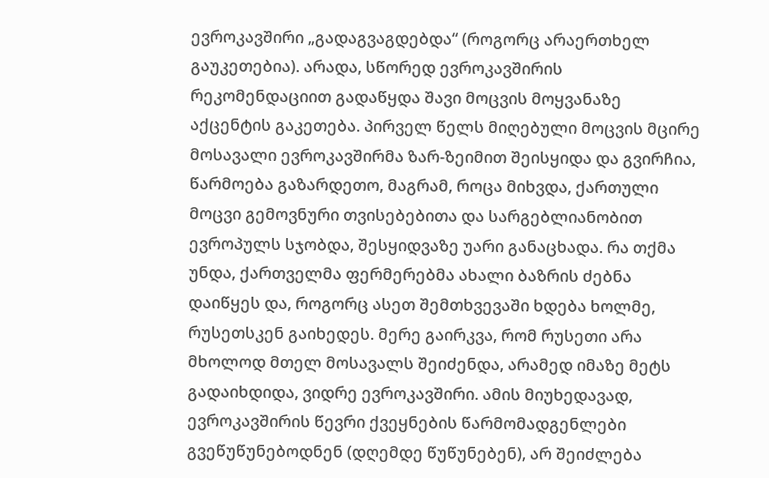ევროკავშირი „გადაგვაგდებდა“ (როგორც არაერთხელ გაუკეთებია). არადა, სწორედ ევროკავშირის რეკომენდაციით გადაწყდა შავი მოცვის მოყვანაზე აქცენტის გაკეთება. პირველ წელს მიღებული მოცვის მცირე მოსავალი ევროკავშირმა ზარ-ზეიმით შეისყიდა და გვირჩია, წარმოება გაზარდეთო, მაგრამ, როცა მიხვდა, ქართული მოცვი გემოვნური თვისებებითა და სარგებლიანობით ევროპულს სჯობდა, შესყიდვაზე უარი განაცხადა. რა თქმა უნდა, ქართველმა ფერმერებმა ახალი ბაზრის ძებნა დაიწყეს და, როგორც ასეთ შემთხვევაში ხდება ხოლმე, რუსეთსკენ გაიხედეს. მერე გაირკვა, რომ რუსეთი არა მხოლოდ მთელ მოსავალს შეიძენდა, არამედ იმაზე მეტს გადაიხდიდა, ვიდრე ევროკავშირი. ამის მიუხედავად, ევროკავშირის წევრი ქვეყნების წარმომადგენლები გვეწუწუნებოდნენ (დღემდე წუწუნებენ), არ შეიძლება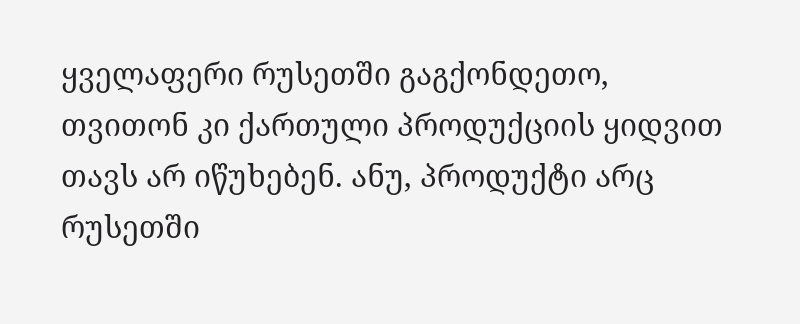ყველაფერი რუსეთში გაგქონდეთო, თვითონ კი ქართული პროდუქციის ყიდვით თავს არ იწუხებენ. ანუ, პროდუქტი არც რუსეთში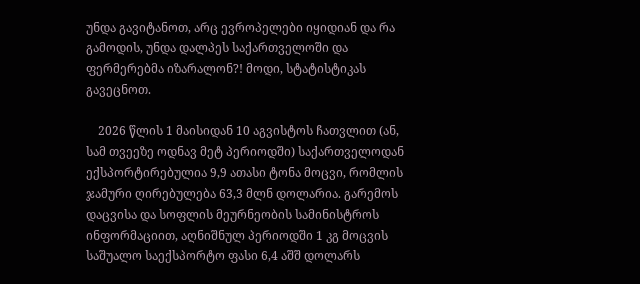უნდა გავიტანოთ, არც ევროპელები იყიდიან და რა გამოდის, უნდა დალპეს საქართველოში და ფერმერებმა იზარალონ?! მოდი, სტატისტიკას გავეცნოთ.

    2026 წლის 1 მაისიდან 10 აგვისტოს ჩათვლით (ან, სამ თვეეზე ოდნავ მეტ პერიოდში) საქართველოდან ექსპორტირებულია 9,9 ათასი ტონა მოცვი, რომლის ჯამური ღირებულება 63,3 მლნ დოლარია. გარემოს დაცვისა და სოფლის მეურნეობის სამინისტროს ინფორმაციით, აღნიშნულ პერიოდში 1 კგ მოცვის საშუალო საექსპორტო ფასი 6,4 აშშ დოლარს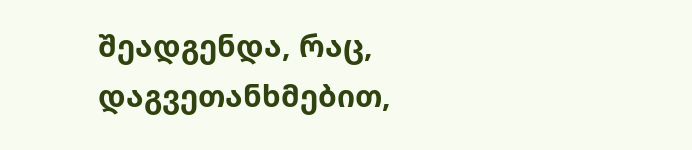შეადგენდა, რაც, დაგვეთანხმებით,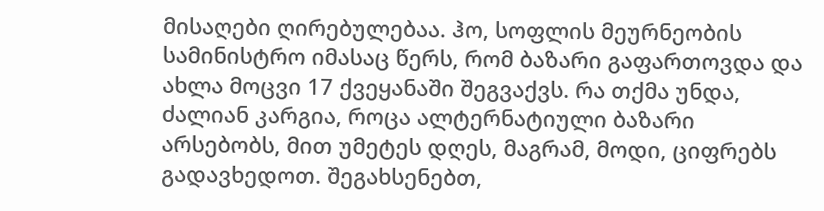მისაღები ღირებულებაა. ჰო, სოფლის მეურნეობის სამინისტრო იმასაც წერს, რომ ბაზარი გაფართოვდა და ახლა მოცვი 17 ქვეყანაში შეგვაქვს. რა თქმა უნდა, ძალიან კარგია, როცა ალტერნატიული ბაზარი არსებობს, მით უმეტეს დღეს, მაგრამ, მოდი, ციფრებს გადავხედოთ. შეგახსენებთ,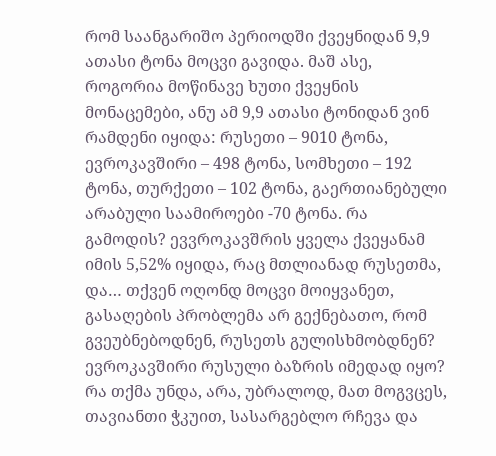რომ საანგარიშო პერიოდში ქვეყნიდან 9,9 ათასი ტონა მოცვი გავიდა. მაშ ასე, როგორია მოწინავე ხუთი ქვეყნის მონაცემები, ანუ ამ 9,9 ათასი ტონიდან ვინ რამდენი იყიდა: რუსეთი – 9010 ტონა, ევროკავშირი – 498 ტონა, სომხეთი – 192 ტონა, თურქეთი – 102 ტონა, გაერთიანებული არაბული საამიროები -70 ტონა. რა გამოდის? ევვროკავშრის ყველა ქვეყანამ იმის 5,52% იყიდა, რაც მთლიანად რუსეთმა, და… თქვენ ოღონდ მოცვი მოიყვანეთ, გასაღების პრობლემა არ გექნებათო, რომ გვეუბნებოდნენ, რუსეთს გულისხმობდნენ? ევროკავშირი რუსული ბაზრის იმედად იყო? რა თქმა უნდა, არა, უბრალოდ, მათ მოგვცეს, თავიანთი ჭკუით, სასარგებლო რჩევა და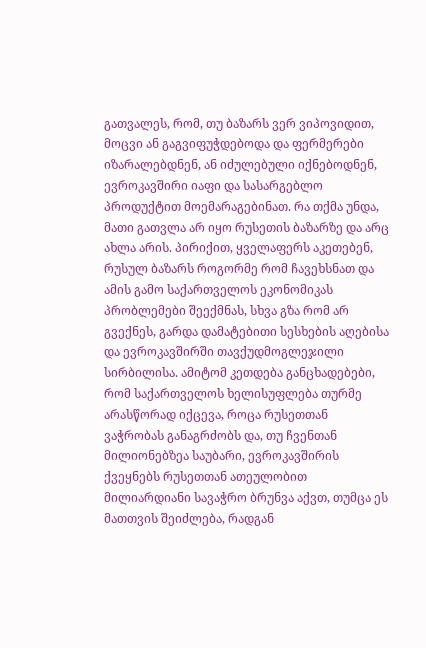გათვალეს, რომ, თუ ბაზარს ვერ ვიპოვიდით, მოცვი ან გაგვიფუჭდებოდა და ფერმერები იზარალებდნენ, ან იძულებული იქნებოდნენ, ევროკავშირი იაფი და სასარგებლო პროდუქტით მოემარაგებინათ. რა თქმა უნდა, მათი გათვლა არ იყო რუსეთის ბაზარზე და არც ახლა არის. პირიქით, ყველაფერს აკეთებენ, რუსულ ბაზარს როგორმე რომ ჩავეხსნათ და ამის გამო საქართველოს ეკონომიკას პრობლემები შეექმნას, სხვა გზა რომ არ გვექნეს, გარდა დამატებითი სესხების აღებისა და ევროკავშირში თავქუდმოგლეჯილი სირბილისა. ამიტომ კეთდება განცხადებები, რომ საქართველოს ხელისუფლება თურმე არასწორად იქცევა, როცა რუსეთთან ვაჭრობას განაგრძობს და, თუ ჩვენთან მილიონებზეა საუბარი, ევროკავშირის ქვეყნებს რუსეთთან ათეულობით მილიარდიანი სავაჭრო ბრუნვა აქვთ, თუმცა ეს მათთვის შეიძლება, რადგან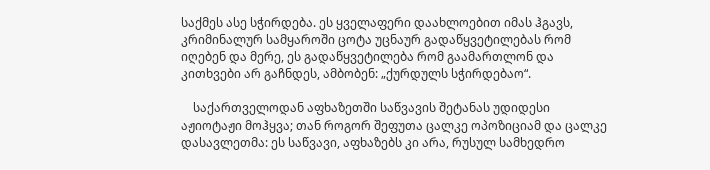საქმეს ასე სჭირდება. ეს ყველაფერი დაახლოებით იმას ჰგავს, კრიმინალურ სამყაროში ცოტა უცნაურ გადაწყვეტილებას რომ იღებენ და მერე, ეს გადაწყვეტილება რომ გაამართლონ და კითხვები არ გაჩნდეს, ამბობენ: „ქურდულს სჭირდებაო“.

    საქართველოდან აფხაზეთში საწვავის შეტანას უდიდესი აჟიოტაჟი მოჰყვა; თან როგორ შეფუთა ცალკე ოპოზიციამ და ცალკე დასავლეთმა: ეს საწვავი, აფხაზებს კი არა, რუსულ სამხედრო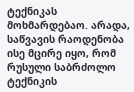ტექნიკას მოხმარდებაო. არადა, საწვავის რაოდენობა ისე მცირე იყო, რომ რუსული საბრძოლო ტექნიკის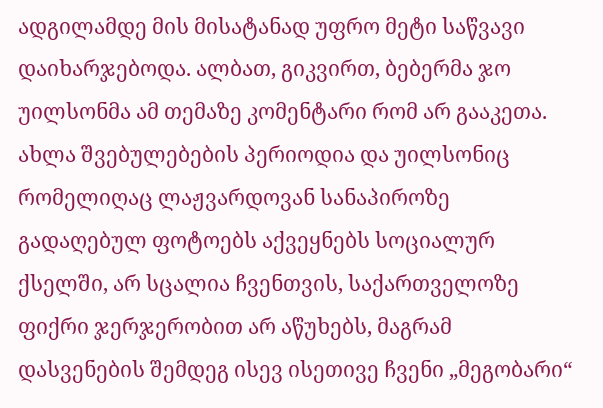ადგილამდე მის მისატანად უფრო მეტი საწვავი დაიხარჯებოდა. ალბათ, გიკვირთ, ბებერმა ჯო უილსონმა ამ თემაზე კომენტარი რომ არ გააკეთა. ახლა შვებულებების პერიოდია და უილსონიც რომელიღაც ლაჟვარდოვან სანაპიროზე გადაღებულ ფოტოებს აქვეყნებს სოციალურ ქსელში, არ სცალია ჩვენთვის, საქართველოზე ფიქრი ჯერჯერობით არ აწუხებს, მაგრამ დასვენების შემდეგ ისევ ისეთივე ჩვენი „მეგობარი“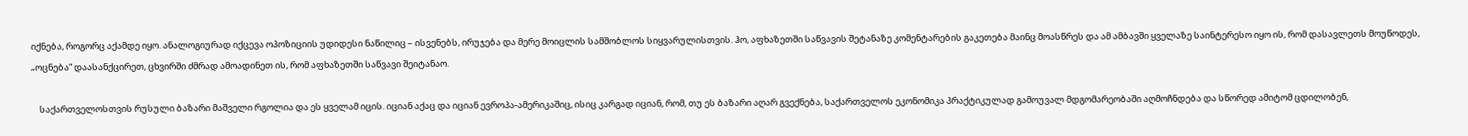იქნება, როგორც აქამდე იყო. ანალოგიურად იქცევა ოპოზიციის უდიდესი ნაწილიც – ისვენებს, ირუჯება და მერე მოიცლის სამშობლოს სიყვარულისთვის. ჰო, აფხაზეთში საწვავის შეტანაზე კომენტარების გაკეთება მაინც მოასწრეს და ამ ამბავში ყველაზე საინტერესო იყო ის, რომ დასავლეთს მოუწოდეს, „ოცნება“ დაასანქცირეთ, ცხვირში ძმრად ამოადინეთ ის, რომ აფხაზეთში საწვავი შეიტანაო.

    საქართველოსთვის რუსული ბაზარი მაშველი რგოლია და ეს ყველამ იცის. იციან აქაც და იციან ევროპა-ამერიკაშიც, ისიც კარგად იციან, რომ, თუ ეს ბაზარი აღარ გვექნება, საქართველოს ეკონომიკა პრაქტიკულად გამოუვალ მდგომარეობაში აღმოჩნდება და სწორედ ამიტომ ცდილობენ,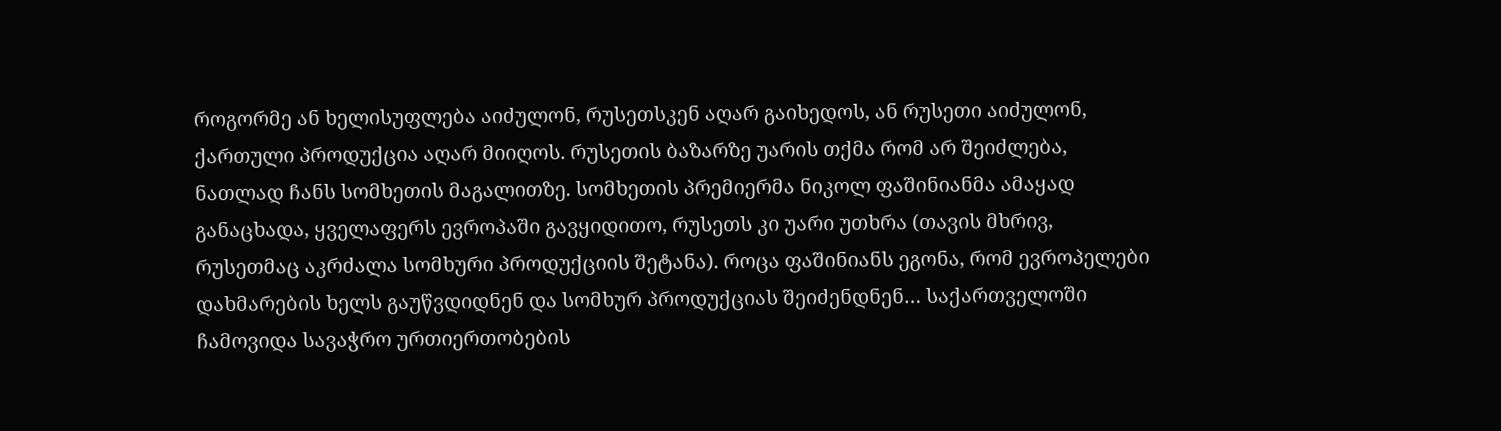როგორმე ან ხელისუფლება აიძულონ, რუსეთსკენ აღარ გაიხედოს, ან რუსეთი აიძულონ, ქართული პროდუქცია აღარ მიიღოს. რუსეთის ბაზარზე უარის თქმა რომ არ შეიძლება, ნათლად ჩანს სომხეთის მაგალითზე. სომხეთის პრემიერმა ნიკოლ ფაშინიანმა ამაყად განაცხადა, ყველაფერს ევროპაში გავყიდითო, რუსეთს კი უარი უთხრა (თავის მხრივ, რუსეთმაც აკრძალა სომხური პროდუქციის შეტანა). როცა ფაშინიანს ეგონა, რომ ევროპელები დახმარების ხელს გაუწვდიდნენ და სომხურ პროდუქციას შეიძენდნენ… საქართველოში ჩამოვიდა სავაჭრო ურთიერთობების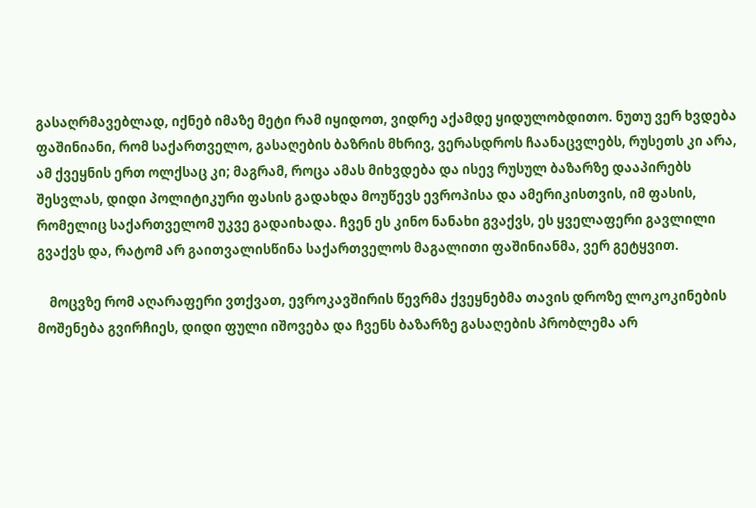გასაღრმავებლად, იქნებ იმაზე მეტი რამ იყიდოთ, ვიდრე აქამდე ყიდულობდითო. ნუთუ ვერ ხვდება ფაშინიანი, რომ საქართველო, გასაღების ბაზრის მხრივ, ვერასდროს ჩაანაცვლებს, რუსეთს კი არა, ამ ქვეყნის ერთ ოლქსაც კი; მაგრამ, როცა ამას მიხვდება და ისევ რუსულ ბაზარზე დააპირებს შესვლას, დიდი პოლიტიკური ფასის გადახდა მოუწევს ევროპისა და ამერიკისთვის, იმ ფასის, რომელიც საქართველომ უკვე გადაიხადა. ჩვენ ეს კინო ნანახი გვაქვს, ეს ყველაფერი გავლილი გვაქვს და, რატომ არ გაითვალისწინა საქართველოს მაგალითი ფაშინიანმა, ვერ გეტყვით.

    მოცვზე რომ აღარაფერი ვთქვათ, ევროკავშირის წევრმა ქვეყნებმა თავის დროზე ლოკოკინების მოშენება გვირჩიეს, დიდი ფული იშოვება და ჩვენს ბაზარზე გასაღების პრობლემა არ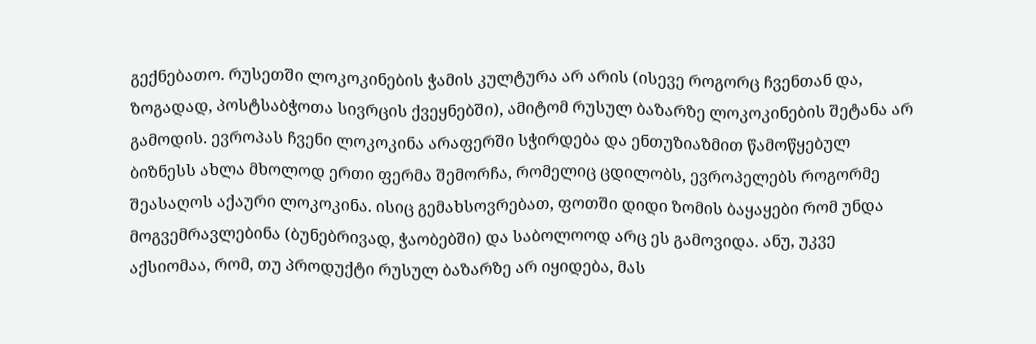გექნებათო. რუსეთში ლოკოკინების ჭამის კულტურა არ არის (ისევე როგორც ჩვენთან და, ზოგადად, პოსტსაბჭოთა სივრცის ქვეყნებში), ამიტომ რუსულ ბაზარზე ლოკოკინების შეტანა არ გამოდის. ევროპას ჩვენი ლოკოკინა არაფერში სჭირდება და ენთუზიაზმით წამოწყებულ ბიზნესს ახლა მხოლოდ ერთი ფერმა შემორჩა, რომელიც ცდილობს, ევროპელებს როგორმე შეასაღოს აქაური ლოკოკინა. ისიც გემახსოვრებათ, ფოთში დიდი ზომის ბაყაყები რომ უნდა მოგვემრავლებინა (ბუნებრივად, ჭაობებში) და საბოლოოდ არც ეს გამოვიდა. ანუ, უკვე აქსიომაა, რომ, თუ პროდუქტი რუსულ ბაზარზე არ იყიდება, მას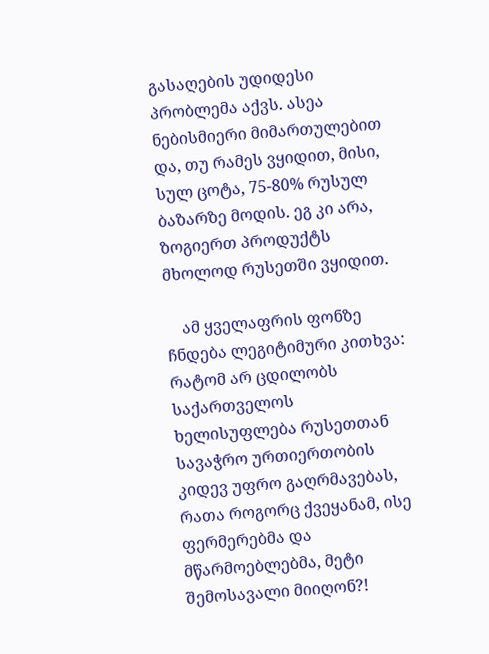გასაღების უდიდესი პრობლემა აქვს. ასეა ნებისმიერი მიმართულებით და, თუ რამეს ვყიდით, მისი, სულ ცოტა, 75-80% რუსულ ბაზარზე მოდის. ეგ კი არა, ზოგიერთ პროდუქტს მხოლოდ რუსეთში ვყიდით.

    ამ ყველაფრის ფონზე ჩნდება ლეგიტიმური კითხვა: რატომ არ ცდილობს საქართველოს ხელისუფლება რუსეთთან სავაჭრო ურთიერთობის კიდევ უფრო გაღრმავებას, რათა როგორც ქვეყანამ, ისე ფერმერებმა და მწარმოებლებმა, მეტი შემოსავალი მიიღონ?!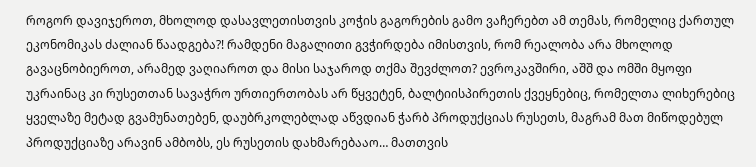როგორ დავიჯეროთ, მხოლოდ დასავლეთისთვის კოჭის გაგორების გამო ვაჩერებთ ამ თემას, რომელიც ქართულ ეკონომიკას ძალიან წაადგება?! რამდენი მაგალითი გვჭირდება იმისთვის, რომ რეალობა არა მხოლოდ გავაცნობიეროთ, არამედ ვაღიაროთ და მისი საჯაროდ თქმა შევძლოთ? ევროკავშირი, აშშ და ომში მყოფი უკრაინაც კი რუსეთთან სავაჭრო ურთიერთობას არ წყვეტენ, ბალტიისპირეთის ქვეყნებიც, რომელთა ლიხერებიც ყველაზე მეტად გვამუნათებენ, დაუბრკოლებლად აწვდიან ჭარბ პროდუქციას რუსეთს, მაგრამ მათ მიწოდებულ პროდუქციაზე არავინ ამბობს, ეს რუსეთის დახმარებააო… მათთვის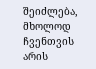შეიძლება, მხოლოდ ჩვენთვის არის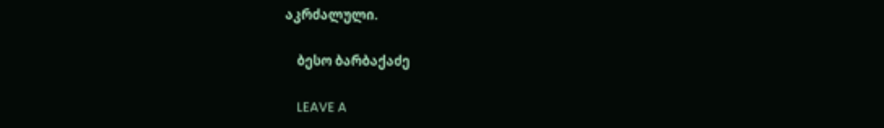აკრძალული.

    ბესო ბარბაქაძე

    LEAVE A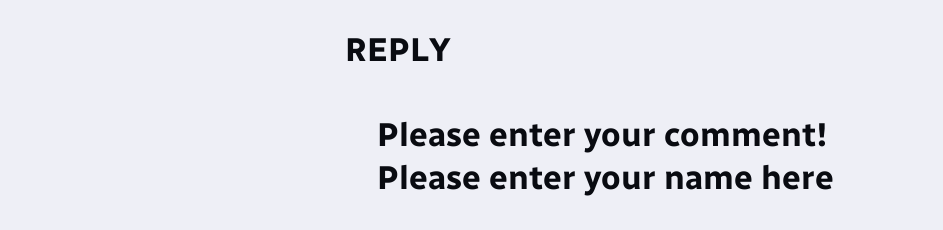REPLY

    Please enter your comment!
    Please enter your name here